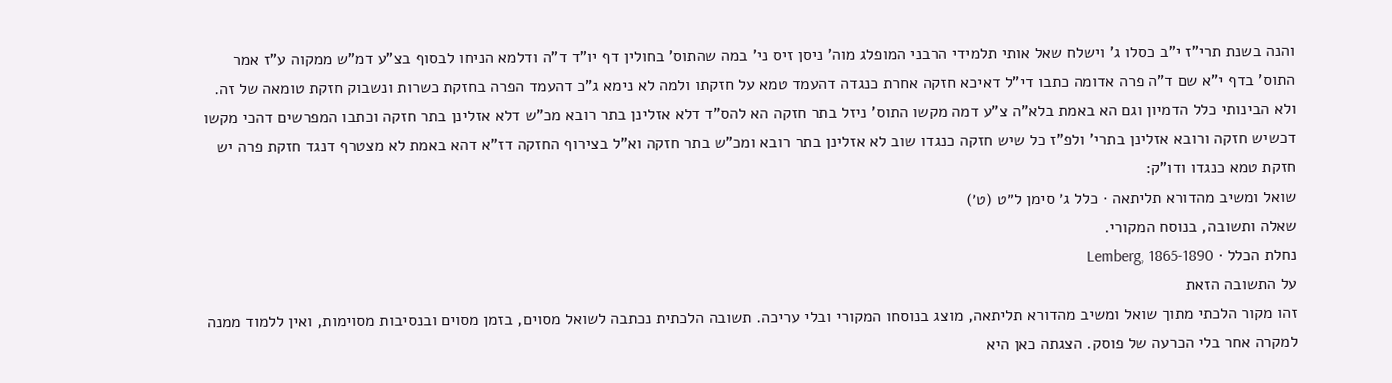והנה בשנת תרי"ז י"ב כסלו ג' וישלח שאל אותי תלמידי הרבני המופלג מוה' ניסן זיס ני' במה שהתוס' בחולין דף יו"ד ד"ה ודלמא הניחו לבסוף בצ"ע דמ"ש ממקוה ע"ז אמר התוס' בדף י"א שם ד"ה פרה אדומה כתבו די"ל דאיכא חזקה אחרת כנגדה דהעמד טמא על חזקתו ולמה לא נימא ג"כ דהעמד הפרה בחזקת כשרות ונשבוק חזקת טומאה של זה. ולא הבינותי כלל הדמיון וגם הא באמת בלא"ה צ"ע דמה מקשו התוס' ניזל בתר חזקה הא להס"ד דלא אזלינן בתר רובא מכ"ש דלא אזלינן בתר חזקה וכתבו המפרשים דהכי מקשו דכשיש חזקה ורובא אזלינן בתרי' ולפ"ז כל שיש חזקה כנגדו שוב לא אזלינן בתר רובא ומכ"ש בתר חזקה וא"ל בצירוף החזקה דז"א דהא באמת לא מצטרף דנגד חזקת פרה יש חזקת טמא כנגדו ודו"ק:
שואל ומשיב מהדורא תליתאה · כלל ג׳ סימן ל״ט (ט׳)
שאלה ותשובה, בנוסח המקורי.
נחלת הכלל · Lemberg, 1865-1890
על התשובה הזאת
זהו מקור הלכתי מתוך שואל ומשיב מהדורא תליתאה, מוצג בנוסחו המקורי ובלי עריכה. תשובה הלכתית נכתבה לשואל מסוים, בזמן מסוים ובנסיבות מסוימות, ואין ללמוד ממנה למקרה אחר בלי הכרעה של פוסק. הצגתה כאן היא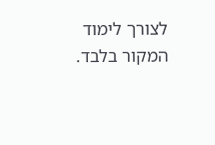לצורך לימוד המקור בלבד.